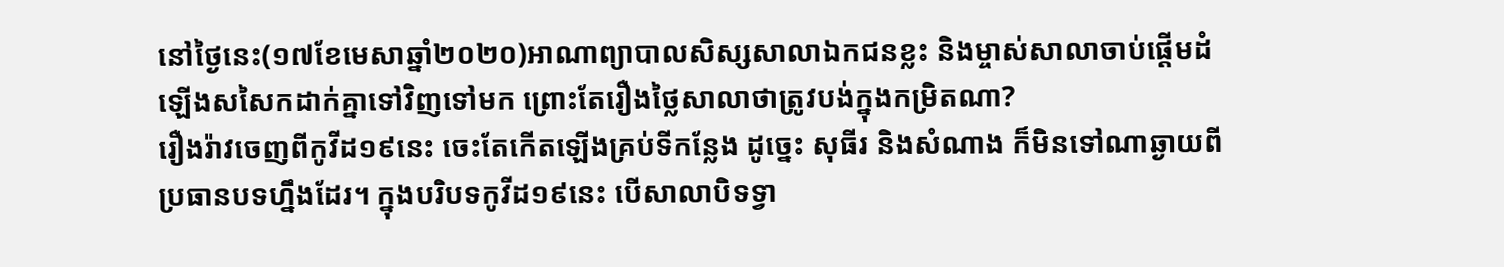នៅថ្ងៃនេះ(១៧ខែមេសាឆ្នាំ២០២០)អាណាព្យាបាលសិស្សសាលាឯកជនខ្លះ និងម្ចាស់សាលាចាប់ផ្តើមដំឡើងសសៃកដាក់គ្នាទៅវិញទៅមក ព្រោះតែរឿងថ្លៃសាលាថាត្រូវបង់ក្នុងកម្រិតណា?
រឿងរ៉ាវចេញពីកូវីដ១៩នេះ ចេះតែកើតឡើងគ្រប់ទីកន្លែង ដូច្នេះ សុធីរ និងសំណាង ក៏មិនទៅណាឆ្ងាយពីប្រធានបទហ្នឹងដែរ។ ក្នុងបរិបទកូវីដ១៩នេះ បើសាលាបិទទ្វា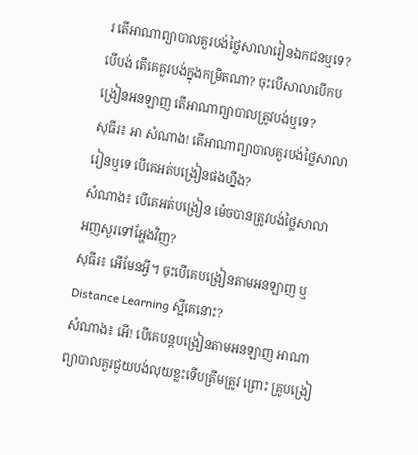រ តើអាណាព្យាបាលគួរបង់ថ្លៃសាលារៀនឯកជនឬទេ? បើបង់ តើគេគួរបង់ក្នុងកម្រិតណា? ចុះបើសាលាបើកបង្រៀនអនឡាញ តើអាណាព្យាបាលត្រូវបង់ឬទេ?
សុធីរ៖ អា សំណាង! តើអាណាព្យាបាលគួរបង់ថ្លៃសាលារៀនឬទេ បើគេអត់បង្រៀនផងហ្នឹង?
សំណាង៖ បើគេអត់បង្រៀន ម៉េចបានត្រូវបង់ថ្លៃសាលា អញសួរទៅអ្ហែងវិញ?
សុធីរ៖ អើមែនអ្វី។ ចុះបើគេបង្រៀនតាមអនឡាញ ឬ Distance Learning ស្អីគេនោះ?
សំណាង៖ អើ! បើគេបន្តបង្រៀនតាមអនឡាញ អាណាព្យាបាលគួរជួយបង់លុយខ្លះទើបត្រឹមត្រូវ ព្រោះ គ្រូបង្រៀ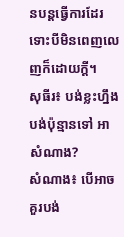នបន្តធ្វើការដែរ ទោះបីមិនពេញលេញក៏ដោយក្តី។
សុធីរ៖ បង់ខ្លះហ្នឹង បង់ប៉ុន្មានទៅ អា សំណាង?
សំណាង៖ បើអាច គួរបង់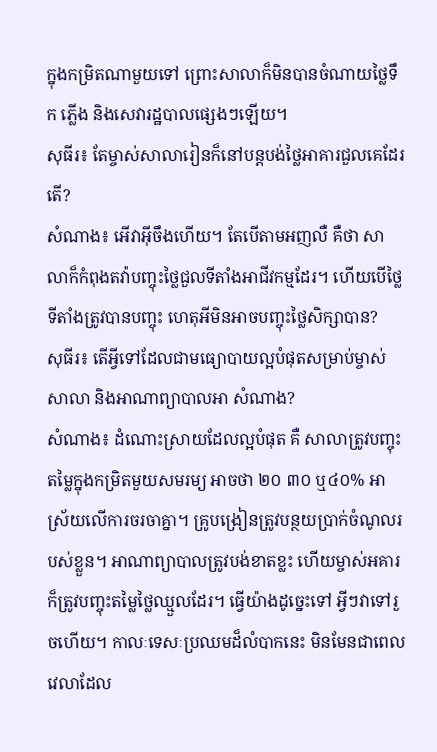ក្នុងកម្រិតណាមួយទៅ ព្រោះសាលាក៏មិនបានចំណាយថ្លៃទឹក ភ្លើង និងសេវារដ្ឋបាលផ្សេងៗឡើយ។
សុធីរ៖ តែម្ចាស់សាលារៀនក៏នៅបន្តបង់ថ្លៃអាគារជួលគេដែរតើ?
សំណាង៖ អើវាអ៊ីចឹងហើយ។ តែបើតាមអញលឺ គឺថា សាលាក៏កំពុងតវ៉ាបញ្ចុះថ្លៃជួលទីតាំងអាជីវកម្មដែរ។ ហើយបើថ្លៃទីតាំងត្រូវបានបញ្ចុះ ហេតុអីមិនអាចបញ្ចុះថ្លៃសិក្សាបាន?
សុធីរ៖ តើអ្វីទៅដែលជាមធ្យោបាយល្អបំផុតសម្រាប់ម្ចាស់សាលា និងអាណាព្យាបាលអា សំណាង?
សំណាង៖ ដំណោះស្រាយដែលល្អបំផុត គឺ សាលាត្រូវបញ្ចុះតម្លៃក្នុងកម្រិតមួយសមរម្យ អាចថា ២០ ៣០ ឬ៤០% អាស្រ័យលើការចរចាគ្នា។ គ្រូបង្រៀនត្រូវបន្ថយប្រាក់ចំណូលរបស់ខ្លួន។ អាណាព្យាបាលត្រូវបង់ខាតខ្លះ ហើយម្ចាស់អគារក៏ត្រូវបញ្ចុះតម្លៃថ្លៃឈ្មួលដែរ។ ធ្វើយ៉ាងដូច្នេះទៅ អ្វីៗវាទៅរួចហើយ។ កាលៈទេសៈប្រឈមដ៏លំបាកនេះ មិនមែនជាពេលវេលាដែល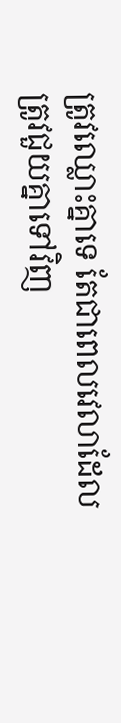ត្រូវឈ្លោះគ្នាទេ តែជាពេលវេលាដែលត្រូវជួយគ្នាទៅវិញ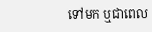ទៅមក ឬជាពេល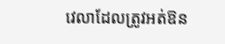វេលាដែលត្រូវអត់ឱន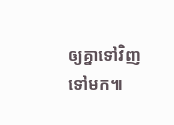ឲ្យគ្នាទៅវិញទៅមក៕